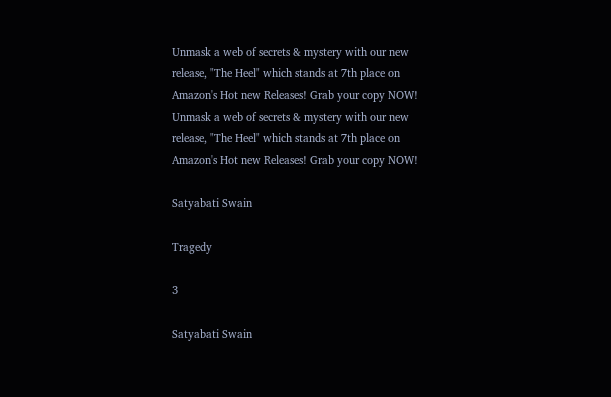Unmask a web of secrets & mystery with our new release, "The Heel" which stands at 7th place on Amazon's Hot new Releases! Grab your copy NOW!
Unmask a web of secrets & mystery with our new release, "The Heel" which stands at 7th place on Amazon's Hot new Releases! Grab your copy NOW!

Satyabati Swain

Tragedy

3

Satyabati Swain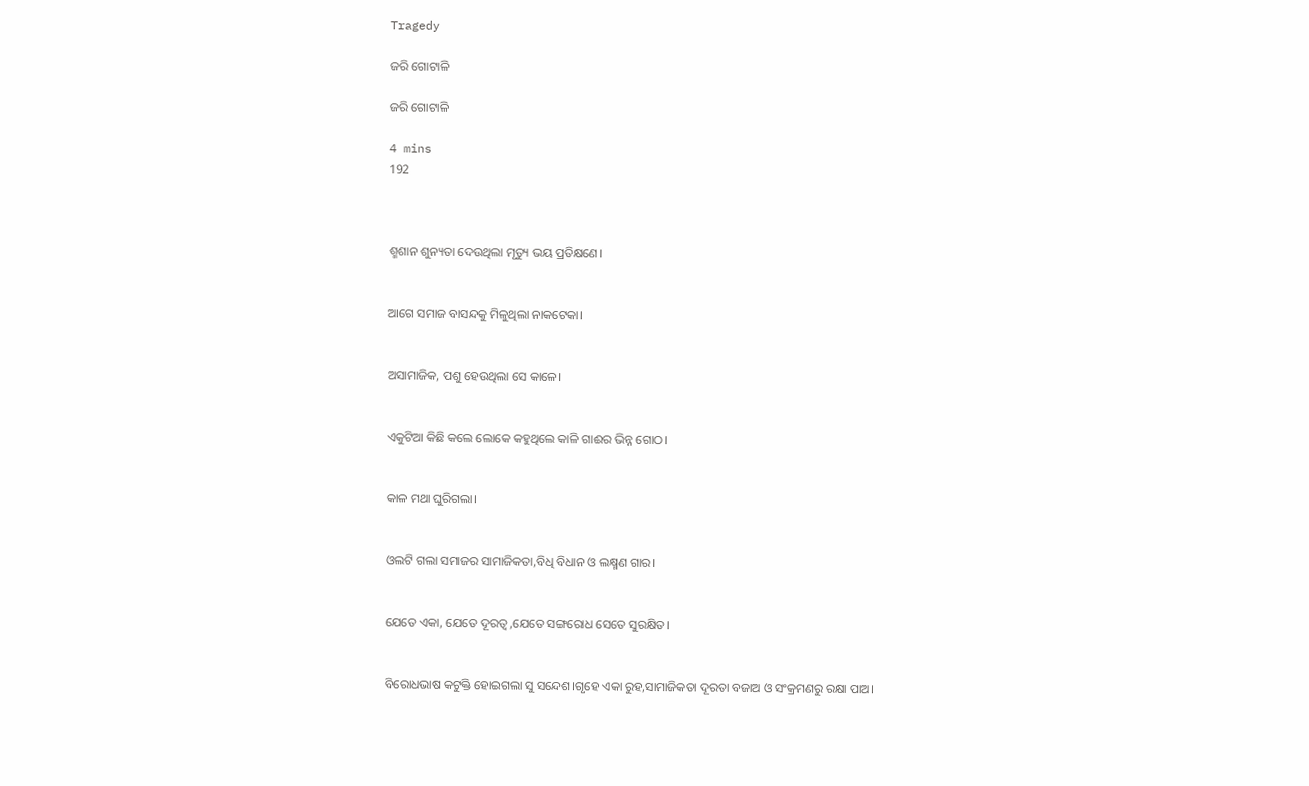Tragedy

ଜରି ଗୋଟାଳି

ଜରି ଗୋଟାଳି

4 mins
192



ଶ୍ମଶାନ ଶୁନ୍ୟତା ଦେଉଥିଲା ମୃତ୍ୟୁ ଭୟ ପ୍ରତିକ୍ଷଣେ।


ଆଗେ ସମାଜ ବାସନ୍ଦକୁ ମିଳୁଥିଲା ନାକଟେକା।


ଅସାମାଜିକ, ପଶୁ ହେଉଥିଲା ସେ କାଳେ।


ଏକୁଟିଆ କିଛି କଲେ ଲୋକେ କହୁଥିଲେ କାଳି ଗାଈର ଭିନ୍ନ ଗୋଠ।


କାଳ ମଥା ଘୁରିଗଲା।


ଓଲଟି ଗଲା ସମାଜର ସାମାଜିକତା,ବିଧି ବିଧାନ ଓ ଲକ୍ଷ୍ମଣ ଗାର।


ଯେତେ ଏକା, ଯେତେ ଦୂରତ୍ୱ ,ଯେତେ ସଙ୍ଗରୋଧ ସେତେ ସୁରକ୍ଷିତ।


ବିରୋଧଭାଷ କଟୁକ୍ତି ହୋଇଗଲା ସୁ ସନ୍ଦେଶ।ଗୃହେ ଏକା ରୁହ,ସାମାଜିକତା ଦୂରତା ବଜାଅ ଓ ସଂକ୍ରମଣରୁ ରକ୍ଷା ପାଅ।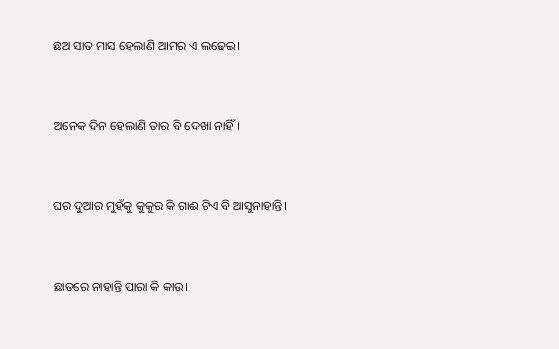ଛଅ ସାତ ମାସ ହେଲାଣି ଆମର ଏ ଲଢେଇ।


ଅନେକ ଦିନ ହେଲାଣି ତାର ବି ଦେଖା ନାହିଁ।


ଘର ଦୁଆର ମୁହଁକୁ କୁକୁର କି ଗାଈ ଟିଏ ବି ଆସୁନାହାନ୍ତି।


ଛାତରେ ନାହାନ୍ତି ପାରା କି କାଉ।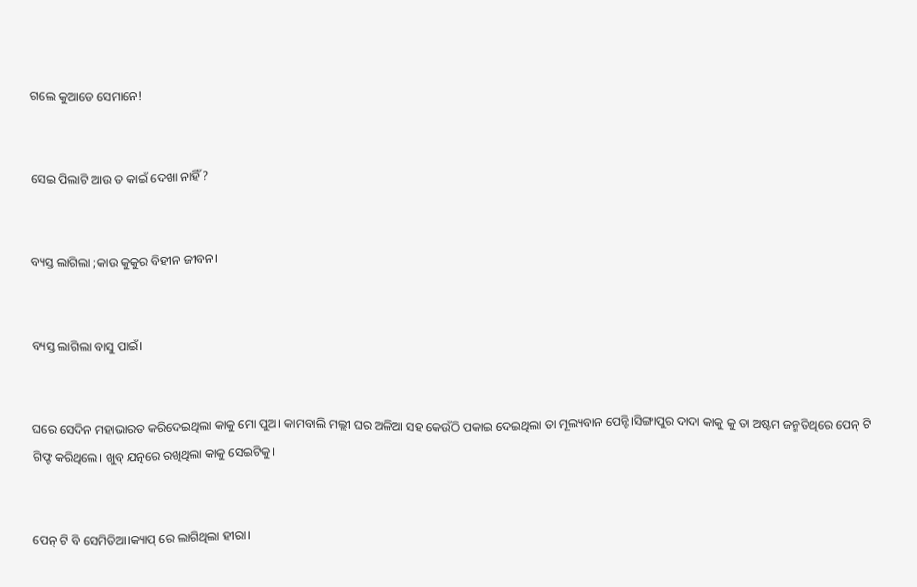ଗଲେ କୁଆଡେ ସେମାନେ!


ସେଇ ପିଲାଟି ଆଉ ତ କାଇଁ ଦେଖା ନାହିଁ?


ବ୍ୟସ୍ତ ଲାଗିଲା ;କାଉ କୁକୁର ବିହୀନ ଜୀବନ।


ବ୍ୟସ୍ତ ଲାଗିଲା ବାସୁ ପାଇଁ।


ଘରେ ସେଦିନ ମହାଭାରତ କରିଦେଇଥିଲା କାକୁ ମୋ ପୁଅ। କାମବାଲି ମଲ୍ଲୀ ଘର ଅଳିଆ ସହ କେଉଁଠି ପକାଇ ଦେଇଥିଲା ତା ମୂଲ୍ୟବାନ ପେନ୍ଟି।ସିଙ୍ଗାପୁର ଦାଦା କାକୁ କୁ ତା ଅଷ୍ଟମ ଜନ୍ମତିଥିରେ ପେନ୍ ଟି ଗିଫ୍ଟ କରିଥିଲେ। ଖୁବ୍ ଯତ୍ନରେ ରଖିଥିଲା କାକୁ ସେଇଟିକୁ।


ପେନ୍ ଟି ବି ସେମିତିଆ।କ୍ୟାପ୍ ରେ ଲାଗିଥିଲା ହୀରା।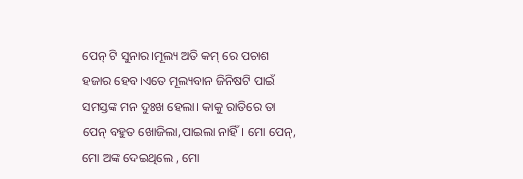ପେନ୍ ଟି ସୁନାର।ମୂଲ୍ୟ ଅତି କମ୍ ରେ ପଚାଶ ହଜାର ହେବ।ଏତେ ମୂଲ୍ୟବାନ ଜିନିଷଟି ପାଇଁ ସମସ୍ତଙ୍କ ମନ ଦୁଃଖ ହେଲା। କାକୁ ରାତିରେ ତା ପେନ୍ ବହୁତ ଖୋଜିଲା,ପାଇଲା ନାହିଁ। ମୋ ପେନ୍, ମୋ ଅଙ୍କ ଦେଇଥିଲେ , ମୋ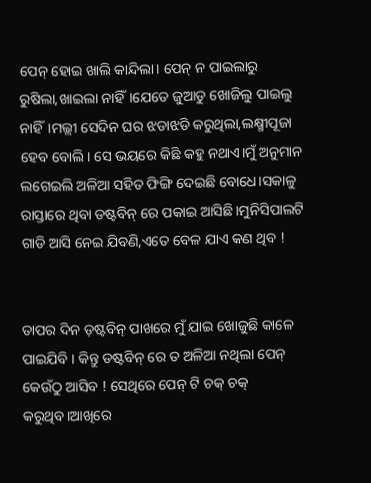ପେନ୍ ହୋଇ ଖାଲି କାନ୍ଦିଲା। ପେନ୍ ନ ପାଇଲାରୁ ରୁଷିଲା,ଖାଇଲା ନାହିଁ।ଯେତେ ଜୁଆଡୁ ଖୋଜିଲୁ ପାଇଲୁ ନାହିଁ।ମଲ୍ଲୀ ସେଦିନ ଘର ଝଡାଝଡି କରୁଥିଲା,ଲକ୍ଷ୍ମୀପୂଜା ହେବ ବୋଲି। ସେ ଭୟରେ କିଛି କହୁ ନଥାଏ।ମୁଁ ଅନୁମାନ ଲଗେଇଲି ଅଳିଆ ସହିତ ଫିଙ୍ଗି ଦେଇଛି ବୋଧେ।ସକାଳୁ ରାସ୍ତାରେ ଥିବା ଡଷ୍ଟବିନ୍ ରେ ପକାଇ ଆସିଛି।ମୁନିସିପାଲଟି ଗାଡି ଆସି ନେଇ ଯିବଣି,ଏତେ ବେଳ ଯାଏ କଣ ଥିବ !


ତାପର ଦିନ ଡ଼ଷ୍ଟବିନ୍ ପାଖରେ ମୁଁ ଯାଇ ଖୋଜୁଛି କାଳେ ପାଇଯିବି । କିନ୍ତୁ ଡଷ୍ଟବିନ୍ ରେ ତ ଅଳିଆ ନଥିଲା ପେନ୍ କେଉଁଠୁ ଆସିବ ! ସେଥିରେ ପେନ୍ ଟି ଚକ୍ ଚକ୍ କରୁଥିବ।ଆଖିରେ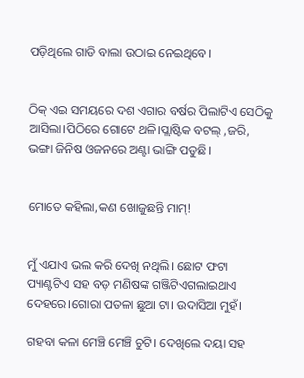ପଡ଼ିଥିଲେ ଗାଡି ବାଲା ଉଠାଇ ନେଇଥିବେ।


ଠିକ୍ ଏଇ ସମୟରେ ଦଶ ଏଗାର ବର୍ଷର ପିଲାଟିଏ ସେଠିକୁ ଆସିଲା।ପିଠିରେ ଗୋଟେ ଥଳି।ପ୍ଲାଷ୍ଟିକ ବଟଲ୍ ,ଜରି, ଭଙ୍ଗା ଜିନିଷ ଓଜନରେ ଅଣ୍ଟା ଭାଙ୍ଗି ପଡୁଛି।


ମୋତେ କହିଲା,କଣ ଖୋଜୁଛନ୍ତି ମାମ୍!


ମୁଁ ଏଯାଏ ଭଲ କରି ଦେଖି ନଥିଲି। ଛୋଟ ଫଟା ପ୍ୟାଣ୍ଟଟିଏ ସହ ବଡ଼ ମଣିଷଙ୍କ ଗଞ୍ଜିଟିଏଗଲାଇଥାଏ ଦେହରେ।ଗୋରା ପତଳା ଛୁଆ ଟା। ଉଦାସିଆ ମୁହଁ।

ଗହବା କଳା ମେଞ୍ଚି ମେଞ୍ଚି ଚୁଟି। ଦେଖିଲେ ଦୟା ସହ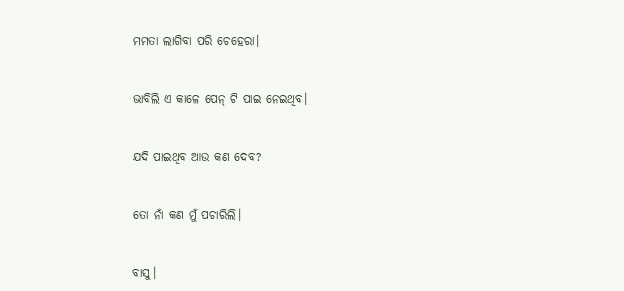ମମତା ଲାଗିବା ପରି ଚେହେରା।


ଭାବିଲି ଏ କାଳେ ପେନ୍ ଟି ପାଇ ନେଇଥିବ।


ଯଦି ପାଇଥିବ ଆଉ କଣ ଦେବ?


ତୋ ନାଁ କଣ ମୁଁ ପଚାରିଲି।


ବାସୁ।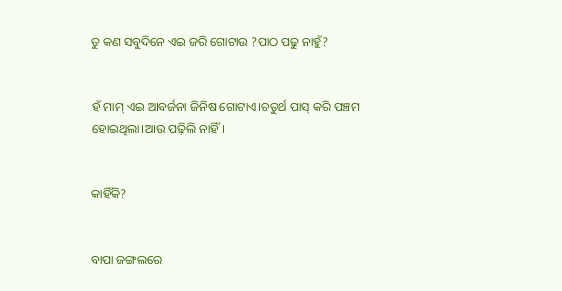ତୁ କଣ ସବୁଦିନେ ଏଇ ଜରି ଗୋଟାଉ ?ପାଠ ପଢୁ ନାହୁଁ?


ହଁ ମାମ୍ ଏଇ ଆବର୍ଜନା ଜିନିଷ ଗୋଟାଏ।ଚତୁର୍ଥ ପାସ୍ କରି ପଞ୍ଚମ ହୋଇଥିଲା।ଆଉ ପଢ଼ିଲି ନାହିଁ।


କାହିଁକି?


ବାପା ଜଙ୍ଗଲରେ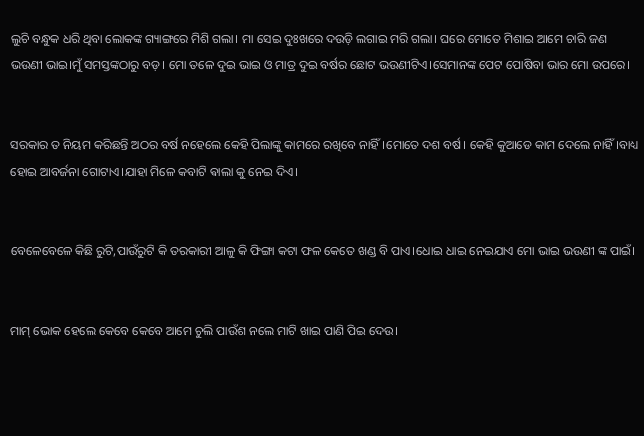ଲୁଚି ବନ୍ଧୁକ ଧରି ଥିବା ଲୋକଙ୍କ ଗ୍ୟାଙ୍ଗରେ ମିଶି ଗଲା। ମା ସେଇ ଦୁଃଖରେ ଦଉଡ଼ି ଲଗାଇ ମରି ଗଲା। ଘରେ ମୋତେ ମିଶାଇ ଆମେ ଚାରି ଜଣ ଭଉଣୀ ଭାଇ।ମୁଁ ସମସ୍ତଙ୍କଠାରୁ ବଡ଼। ମୋ ତଳେ ଦୁଇ ଭାଇ ଓ ମାତ୍ର ଦୁଇ ବର୍ଷର ଛୋଟ ଭଉଣୀଟିଏ।ସେମାନଙ୍କ ପେଟ ପୋଷିବା ଭାର ମୋ ଉପରେ।


ସରକାର ତ ନିୟମ କରିଛନ୍ତି ଅଠର ବର୍ଷ ନହେଲେ କେହି ପିଲାଙ୍କୁ କାମରେ ରଖିବେ ନାହିଁ।ମୋତେ ଦଶ ବର୍ଷ। କେହି କୁଆଡେ କାମ ଦେଲେ ନାହିଁ।ବାଧ୍ୟ ହୋଇ ଆବର୍ଜନା ଗୋଟାଏ।ଯାହା ମିଳେ କବାଟି ଵାଲା କୁ ନେଇ ଦିଏ।


ବେଳେବେଳେ କିଛି ରୁଟି,ପାଉଁରୁଟି କି ତରକାରୀ ଆଳୁ କି ଫିଙ୍ଗା କଟା ଫଳ କେତେ ଖଣ୍ଡ ବି ପାଏ।ଧୋଇ ଧାଇ ନେଇଯାଏ ମୋ ଭାଇ ଭଉଣୀ ଙ୍କ ପାଇଁ।


ମାମ୍ ଭୋକ ହେଲେ କେବେ କେବେ ଆମେ ଚୁଲି ପାଉଁଶ ନଲେ ମାଟି ଖାଇ ପାଣି ପିଇ ଦେଉ।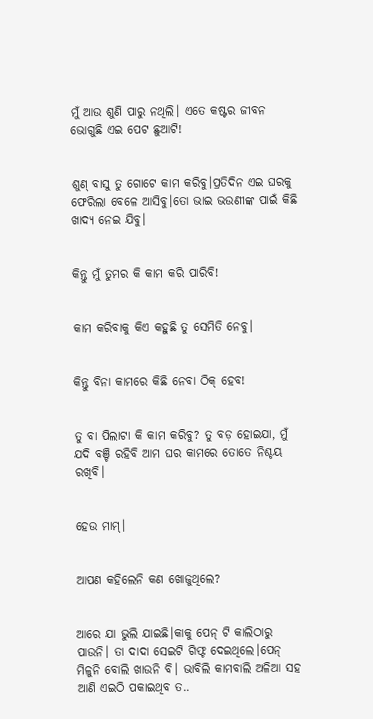ମୁଁ ଆଉ ଶୁଣି ପାରୁ ନଥିଲି। ଏତେ କଷ୍ଟର ଜୀବନ ଭୋଗୁଛି ଏଇ ପେଟ ଛୁଆଟି!


ଶୁଣ୍ ବାସୁ ତୁ ଗୋଟେ କାମ କରିବୁ।ପ୍ରତିଦିନ ଏଇ ଘରକୁ ଫେରିଲା ବେଳେ ଆସିବୁ।ତୋ ଭାଇ ଭଉଣୀଙ୍କ ପାଇଁ କିଛି ଖାଦ୍ୟ ନେଇ ଯିବୁ।


କିନ୍ତୁ ମୁଁ ତୁମର କି କାମ କରି ପାରିବି!


କାମ କରିବାକୁ କିଏ କହୁଛି ତୁ ସେମିତି ନେବୁ।


କିନ୍ତୁ ବିନା କାମରେ କିଛି ନେବା ଠିକ୍ ହେବ!


ତୁ ବା ପିଲାଟା କି କାମ କରିବୁ? ତୁ ବଡ଼ ହୋଇଯା, ମୁଁ ଯଦି ବଞ୍ଚି ରହିବି ଆମ ଘର କାମରେ ତୋତେ ନିଶ୍ଚୟ ରଖିବି।


ହେଉ ମାମ୍।


ଆପଣ କହିଲେନି କଣ ଖୋଜୁଥିଲେ?


ଆରେ ଯା ଭୁଲି ଯାଇଛି।କାକୁ ପେନ୍ ଟି କାଲିଠାରୁ ପାଉନି। ତା ଦାଦା ସେଇଟି ଗିଫ୍ଟ ଦେଇଥିଲେ।ପେନ୍ ମିଳୁନି ବୋଲି ଖାଉନି ବି। ଭାବିଲି କାମବାଲି ଅଳିଆ ସହ ଆଣି ଏଇଠି ପକାଇଥିବ ତ..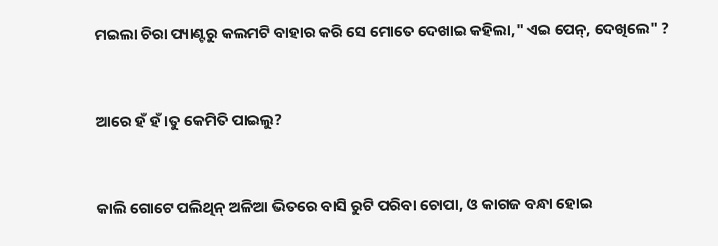ମଇଲା ଚିରା ପ୍ୟାଣ୍ଟରୁ କଲମଟି ବାହାର କରି ସେ ମୋତେ ଦେଖାଇ କହିଲା," ଏଇ ପେନ୍, ଦେଖିଲେ" ?


ଆରେ ହଁ ହଁ।ତୁ କେମିତି ପାଇଲୁ?


କାଲି ଗୋଟେ ପଲିଥିନ୍ ଅଳିଆ ଭିତରେ ବାସି ରୁଟି ପରିବା ଚୋପା, ଓ କାଗଜ ବନ୍ଧା ହୋଇ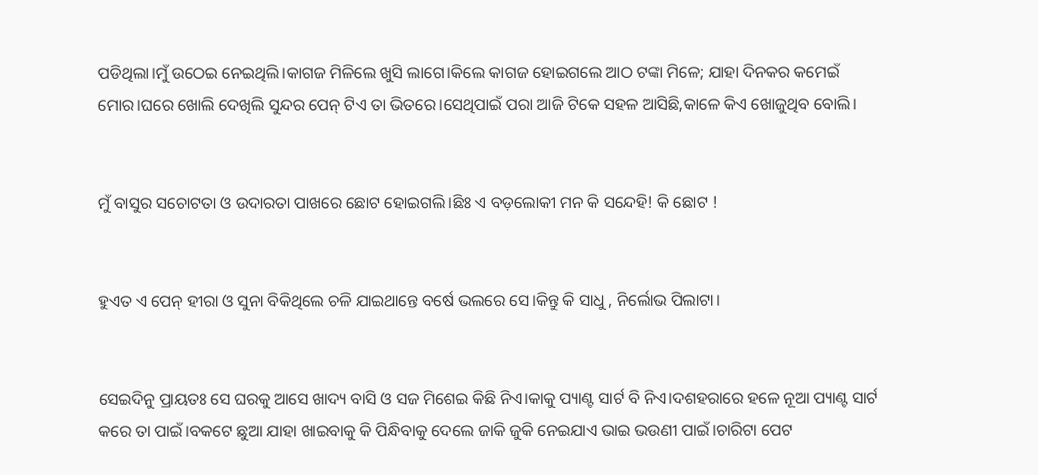ପଡିଥିଲା।ମୁଁ ଉଠେଇ ନେଇଥିଲି।କାଗଜ ମିଳିଲେ ଖୁସି ଲାଗେ।କିଲେ କାଗଜ ହୋଇଗଲେ ଆଠ ଟଙ୍କା ମିଳେ; ଯାହା ଦିନକର କମେଇଁ ମୋର।ଘରେ ଖୋଲି ଦେଖିଲି ସୁନ୍ଦର ପେନ୍ ଟିଏ ତା ଭିତରେ।ସେଥିପାଇଁ ପରା ଆଜି ଟିକେ ସହଳ ଆସିଛି,କାଳେ କିଏ ଖୋଜୁଥିବ ବୋଲି।


ମୁଁ ବାସୁର ସଚୋଟତା ଓ ଉଦାରତା ପାଖରେ ଛୋଟ ହୋଇଗଲି।ଛିଃ ଏ ବଡ଼ଲୋକୀ ମନ କି ସନ୍ଦେହି! କି ଛୋଟ !


ହୁଏତ ଏ ପେନ୍ ହୀରା ଓ ସୁନା ବିକିଥିଲେ ଚଳି ଯାଇଥାନ୍ତେ ବର୍ଷେ ଭଲରେ ସେ।କିନ୍ତୁ କି ସାଧୁ , ନିର୍ଲୋଭ ପିଲାଟା।


ସେଇଦିନୁ ପ୍ରାୟତଃ ସେ ଘରକୁ ଆସେ ଖାଦ୍ୟ ବାସି ଓ ସଜ ମିଶେଇ କିଛି ନିଏ।କାକୁ ପ୍ୟାଣ୍ଟ ସାର୍ଟ ବି ନିଏ।ଦଶହରାରେ ହଳେ ନୂଆ ପ୍ୟାଣ୍ଟ ସାର୍ଟ କରେ ତା ପାଇଁ।ବକଟେ ଛୁଆ ଯାହା ଖାଇବାକୁ କି ପିନ୍ଧିବାକୁ ଦେଲେ ଜାକି ଜୁକି ନେଇଯାଏ ଭାଇ ଭଉଣୀ ପାଇଁ।ଚାରିଟା ପେଟ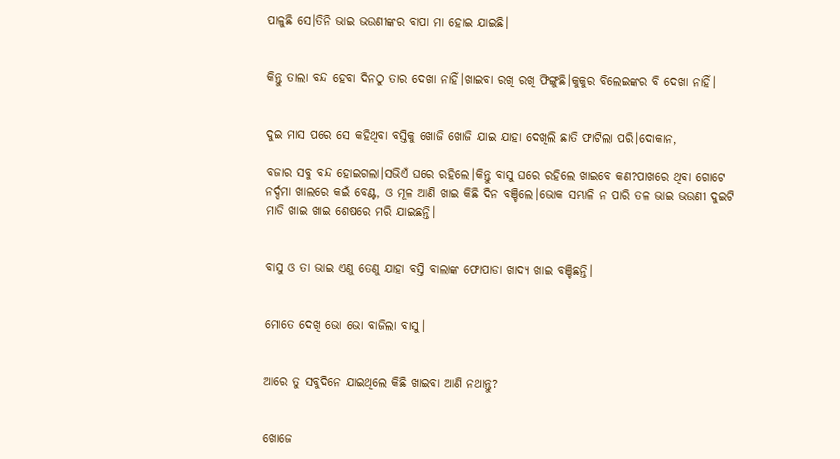ପାଳୁଛି ସେ।ତିନି ଭାଇ ଭଉଣୀଙ୍କର ବାପା ମା ହୋଇ ଯାଇଛି।


କିନ୍ତୁ ତାଲା ବନ୍ଦ ହେବା ଦିନଠୁ ତାର ଦେଖା ନାହିଁ।ଖାଇବା ରଖି ରଖି ଫିଙ୍ଗୁଛି।କୁକୁର ବିଲେଇଙ୍କର ବି ଦେଖା ନାହିଁ।


ଦୁଇ ମାସ ପରେ ସେ କହିଥିବା ବସ୍ତିକୁ ଖୋଜି ଖୋଜି ଯାଇ ଯାହା ଦେଖିଲି ଛାତି ଫାଟିଲା ପରି।ଦୋକାନ,

ବଜାର ସବୁ ବନ୍ଦ ହୋଇଗଲା।ସଭିଏଁ ଘରେ ରହିଲେ।କିନ୍ତୁ ବାସୁ ଘରେ ରହିଲେ ଖାଇବେ କଣ?ପାଖରେ ଥିବା ଗୋଟେ ନର୍ଦ୍ଦମା ଖାଲରେ କଇଁ ବେଣ୍ଟ, ଓ ମୂଳ ଆଣି ଖାଇ କିଛି ଦିନ ବଞ୍ଚିଲେ।ଭୋକ ସମ୍ଭାଳି ନ ପାରି ତଳ ଭାଇ ଭଉଣୀ ଦୁଇଟି ମାଡି ଖାଇ ଖାଇ ଶେଷରେ ମରି ଯାଇଛନ୍ତି।


ବାସୁ ଓ ତା ଭାଇ ଏଣୁ ତେଣୁ ଯାହା ବସ୍ତି ବାଲାଙ୍କ ଫୋପାଡା ଖାଦ୍ୟ ଖାଇ ବଞ୍ଚିଛନ୍ତି।


ମୋତେ ଦେଖି ଭୋ ଭୋ ବାଜିଲା ବାସୁ।


ଆରେ ତୁ ସବୁଦିନେ ଯାଇଥିଲେ କିଛି ଖାଇବା ଆଣି ନଥାନ୍ତୁ?


ଖୋଜେ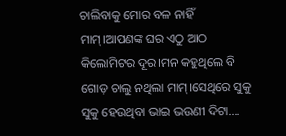ଚାଲିବାକୁ ମୋର ବଳ ନାହିଁ ମାମ୍।ଆପଣଙ୍କ ଘର ଏଠୁ ଆଠ କିଲୋମିଟର ଦୂର।ମନ କହୁଥିଲେ ବି ଗୋଡ଼ ଚାଲୁ ନଥିଲା ମାମ୍।ସେଥିରେ ସୁକୁ ସୁକୁ ହେଉଥିବା ଭାଇ ଭଉଣୀ ଦିଟା....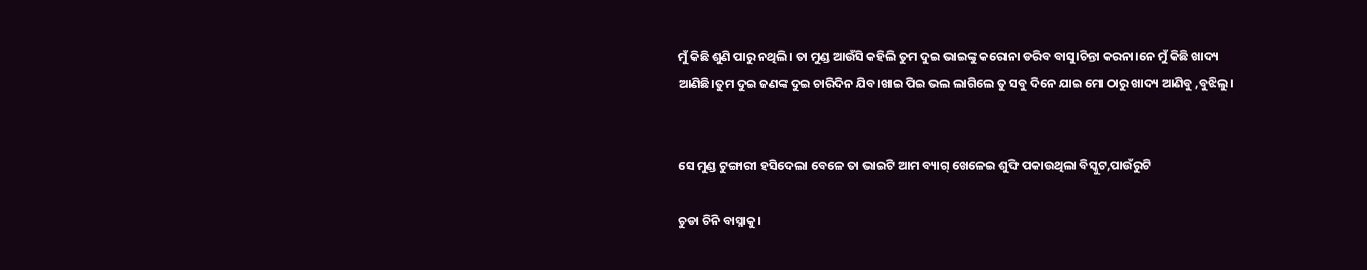ମୁଁ କିଛି ଶୁଣି ପାରୁ ନଥିଲି। ତା ମୁଣ୍ଡ ଆଉଁସି କହିଲି ତୁମ ଦୁଇ ଭାଇଙ୍କୁ କରୋନା ଡରିବ ବାସୁ।ଚିନ୍ତା କରନା।ନେ ମୁଁ କିଛି ଖାଦ୍ୟ ଆଣିଛି।ତୁମ ଦୁଇ ଜଣଙ୍କ ଦୁଇ ଚାରିଦିନ ଯିବ।ଖାଇ ପିଇ ଭଲ ଲାଗିଲେ ତୁ ସବୁ ଦିନେ ଯାଇ ମୋ ଠାରୁ ଖାଦ୍ୟ ଆଣିବୁ ,ବୁଝିଲୁ।


ସେ ମୁଣ୍ଡ ଟୁଙ୍ଗାରୀ ହସିଦେଲା ବେଳେ ତା ଭାଇଟି ଆମ ବ୍ୟାଗ୍ ଖେଳେଇ ଶୁଙ୍ଘି ପକାଉଥିଲା ବିସ୍କୁଟ,ପାଉଁରୁଟି

ଚୁଡା ଚିନି ବାସ୍ନାକୁ।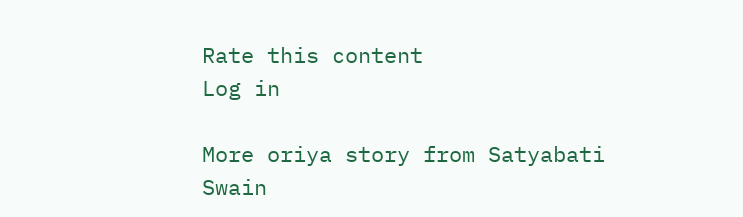Rate this content
Log in

More oriya story from Satyabati Swain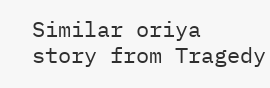Similar oriya story from Tragedy